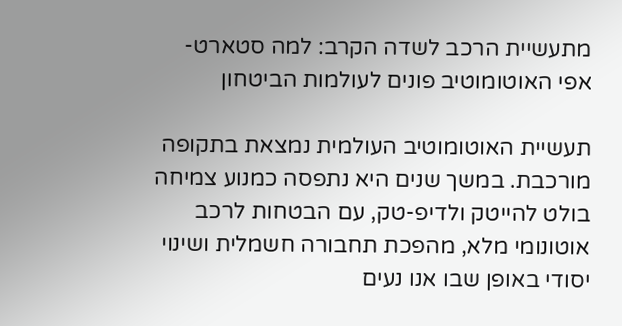מתעשיית הרכב לשדה הקרב: למה סטארט- אפי האוטומוטיב פונים לעולמות הביטחון

תעשיית האוטומוטיב העולמית נמצאת בתקופה מורכבת. במשך שנים היא נתפסה כמנוע צמיחה בולט להייטק ולדיפ-טק, עם הבטחות לרכב אוטונומי מלא, מהפכת תחבורה חשמלית ושינוי יסודי באופן שבו אנו נעים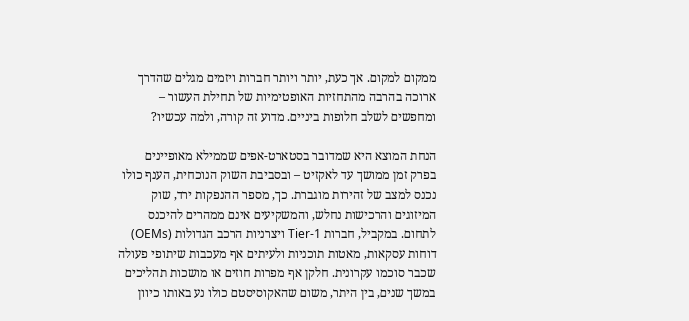ממקום למקום. אך כעת, יותר ויותר חברות ויזמים מגלים שהדרך ארוכה בהרבה מהתחזיות האופטימיות של תחילת העשור – ומחפשים לשלב חלופות ביניים. מדוע זה קורה, ולמה עכשיו?

הנחת המוצא היא שמדובר בסטארט-אפים שממילא מאופיינים בפרק זמן ממושך עד לאקזיט – ובסביבת השוק הנוכחית, הענף כולו נכנס למצב של זהירות מוגברת. כך, מספר ההנפקות ירד, שוק המיזוגים והרכישות נחלש, והמשקיעים אינם ממהרים להיכנס לתחום. במקביל, חברות Tier-1 ויצרניות הרכב הגדולות (OEMs) דוחות עסקאות, מאטות תוכניות ולעיתים אף מעכבות שיתופי פעולה שכבר סוכמו עקרונית. חלקן אף מפרות חוזים או מושכות תהליכים במשך שנים, בין היתר, משום שהאקוסיסטם כולו נע באותו כיוון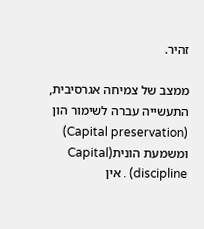זהיר.

ממצב של צמיחה אגרסיבית, התעשייה עברה לשימור הון (Capital preservation) ומשמעת הונית(Capital discipline) . אין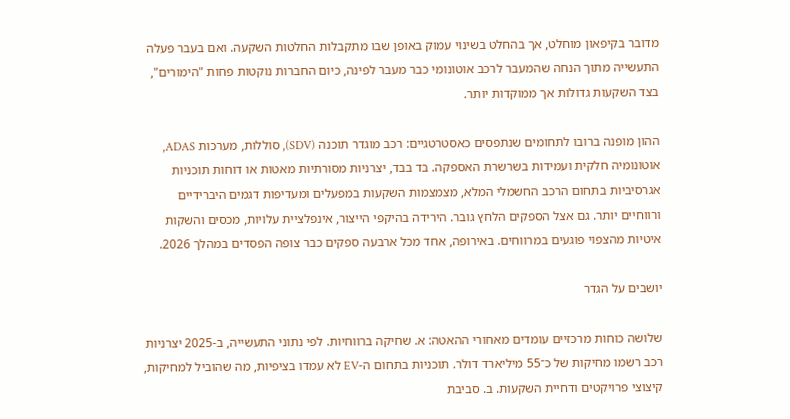מדובר בקיפאון מוחלט, אך בהחלט בשינוי עמוק באופן שבו מתקבלות החלטות השקעה. ואם בעבר פעלה התעשייה מתוך הנחה שהמעבר לרכב אוטונומי כבר מעבר לפינה, כיום החברות נוקטות פחות "הימורים", בצד השקעות גדולות אך ממוקדות יותר.

ההון מופנה ברובו לתחומים שנתפסים כאסטרטגיים: רכב מוגדר תוכנה (SDV), סוללות, מערכות ADAS, אוטונומיה חלקית ועמידות בשרשרת האספקה. בד בבד, יצרניות מסורתיות מאטות או דוחות תוכניות אגרסיביות בתחום הרכב החשמלי המלא, מצמצמות השקעות במפעלים ומעדיפות דגמים היברידיים ורווחיים יותר. גם אצל הספקים הלחץ גובר. הירידה בהיקפי הייצור, אינפלציית עלויות, מכסים והשקות איטיות מהצפוי פוגעים במרווחים. באירופה, אחד מכל ארבעה ספקים כבר צופה הפסדים במהלך 2026.

יושבים על הגדר

שלושה כוחות מרכזיים עומדים מאחורי ההאטה: א. שחיקה ברווחיות. לפי נתוני התעשייה, ב-2025 יצרניות רכב רשמו מחיקות של כ־55 מיליארד דולר. תוכניות בתחום ה-EV לא עמדו בציפיות, מה שהוביל למחיקות, קיצוצי פרויקטים ודחיית השקעות. ב. סביבת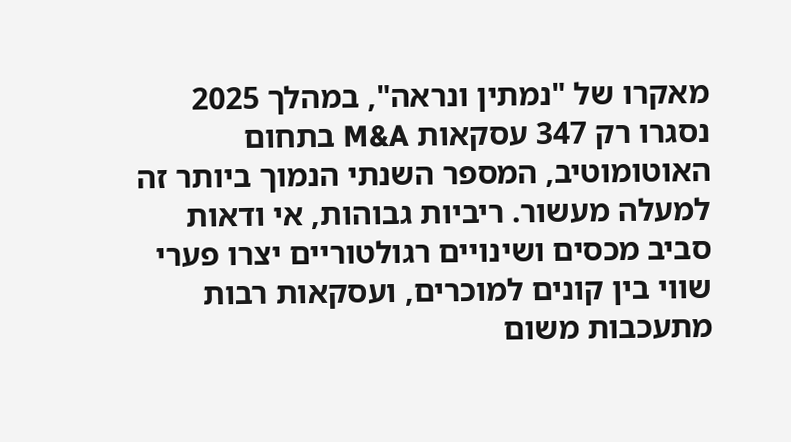מאקרו של "נמתין ונראה", במהלך 2025 נסגרו רק 347 עסקאות M&A בתחום האוטומוטיב, המספר השנתי הנמוך ביותר זה למעלה מעשור. ריביות גבוהות, אי ודאות סביב מכסים ושינויים רגולטוריים יצרו פערי שווי בין קונים למוכרים, ועסקאות רבות מתעכבות משום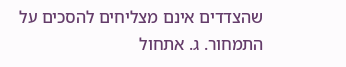שהצדדים אינם מצליחים להסכים על התמחור. ג. אתחול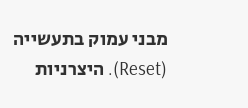מבני עמוק בתעשייה (Reset). היצרניות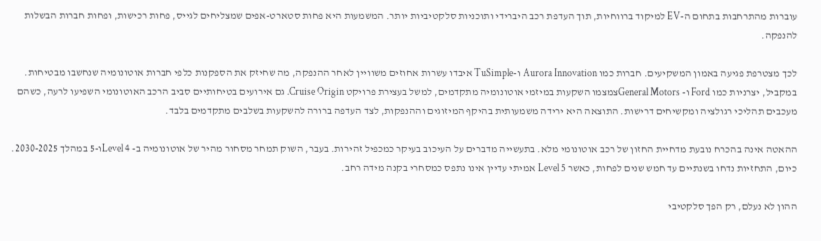עוברות מהתרחבות בתחום ה-EV למיקוד ברווחיות, תוך העדפת רכב היברידי ותוכניות סלקטיביות יותר. המשמעות היא פחות סטארט-אפים שמצליחים לגייס, פחות רכישות, ופחות חברות הבשלות להנפקה.

לכך מצטרפת פגיעה באמון המשקיעים. חברות כמו Aurora Innovation ו-TuSimple איבדו עשרות אחוזים משוויין לאחר ההנפקה, מה שחיזק את הספקנות כלפי חברות אוטונומיה שנחשבו מבטיחות. במקביל, יצרניות כמו Ford ו- General Motorsצמצמו השקעות במיזמי אוטונומיה מתקדמים, למשל בעצירת פרויקט Cruise Origin. גם אירועים בטיחותיים סביב הרכב האוטונומי השפיעו לרעה, כשהם מעכבים תהליכי רגולציה ומקשיחים דרישות. התוצאה היא ירידה משמעותית בהיקף המיזוגים וההנפקות, לצד העדפה ברורה להשקעות בשלבים מתקדמים בלבד.

ההאטה אינה בהכרח נובעת מדחיית החזון של רכב אוטונומי מלא. בתעשייה מדברים על העיכוב בעיקר כמכפיל זהירות. בעבר, השוק תמחר מסחור מהיר של אוטונומיה ב- Level 4ו-5 במהלך 2030-2025. כיום, התחזיות נדחו בשנתיים עד חמש שנים לפחות, כאשר Level 5 אמיתי עדיין אינו נתפס כמסחרי בקנה מידה רחב.

ההון לא נעלם, רק הפך סלקטיבי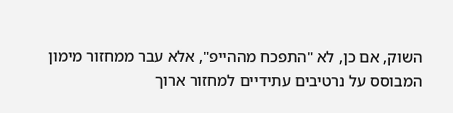השוק, אם כן, לא "התפכח מההייפ", אלא עבר ממחזור מימון המבוסס על נרטיבים עתידיים למחזור ארוך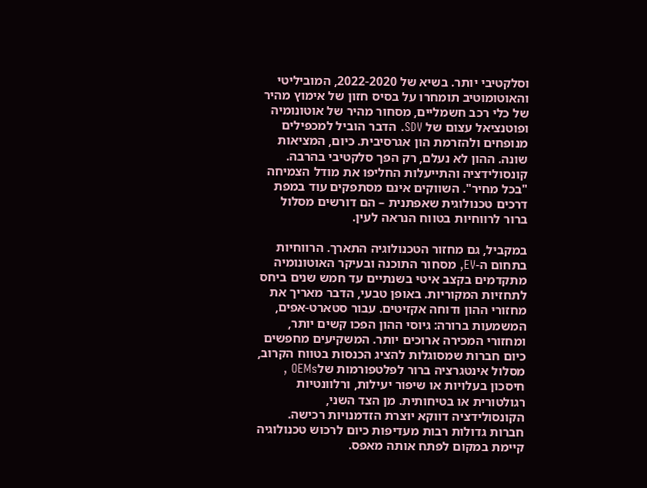וסלקטיבי יותר. בשיא של 2022-2020, המוביליטי והאוטומוטיב תומחרו על בסיס חזון של אימוץ מהיר של כלי רכב חשמליים, מסחור מהיר של אוטונומיה ופוטנציאל עצום של SDV. הדבר הוביל למכפילים מנופחים ולהזרמת הון אגרסיבית. כיום, המציאות שונה. ההון לא נעלם, רק הפך סלקטיבי בהרבה. קונסולידציה והתייעלות החליפו את מודל הצמיחה "בכל מחיר". השווקים אינם מסתפקים עוד במפת דרכים טכנולוגית שאפתנית – הם דורשים מסלול ברור לרווחיות בטווח הנראה לעין.

במקביל, גם מחזור הטכנולוגיה התארך. הרווחיות בתחום ה-EV, מסחור התוכנה ובעיקר האוטונומיה מתקדמים בקצב איטי בשנתיים עד חמש שנים ביחס לתחזיות המקוריות. באופן טבעי, הדבר מאריך את מחזורי ההון ודוחה אקזיטים. עבור סטארט-אפים, המשמעות ברורה: גיוסי ההון הפכו קשים יותר, ומחזורי המכירה ארוכים יותר. המשקיעים מחפשים כיום חברות שמסוגלות להציג הכנסות בטווח הקרוב, מסלול אינטגרציה ברור לפלטפורמות שלOEMs , חיסכון בעלויות או שיפור יעילות, ורלוונטיות רגולטורית או בטיחותית. מן הצד השני, הקונסולידציה דווקא יוצרת הזדמנויות רכישה. חברות גדולות רבות מעדיפות כיום לרכוש טכנולוגיה קיימת במקום לפתח אותה מאפס.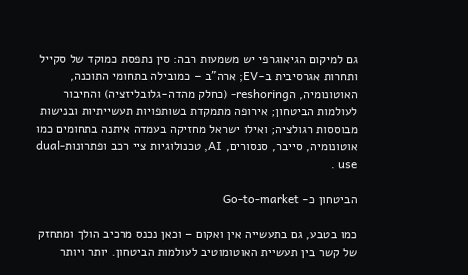גם למיקום הגיאוגרפי יש משמעות רבה: סין נתפסת כמוקד של סקייל ותחרות אגרסיבית ב-EV; ארה"ב – כמובילה בתחומי התוכנה, האוטונומיה, הreshoring- (כחלק מהדה-גלובליזציה) והחיבור לעולמות הביטחון; אירופה מתמקדת בשותפויות תעשייתיות ובנישות מבוססות רגולציה; ואילו ישראל מחזיקה בעמדה איתנה בתחומים כמו אוטונומיה, סייבר, סנסורים, AI, טכנולוגיות ציי רכב ופתרונותdual-use .

הביטחון כ- Go-to-market

כמו בטבע, גם בתעשייה אין ואקום – וכאן נכנס מרכיב הולך ומתחזק של קשר בין תעשיית האוטומוטיב לעולמות הביטחון. יותר ויותר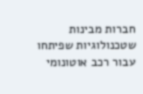חברות מבינות שטכנולוגיות שפיתחו עבור רכב אוטונומי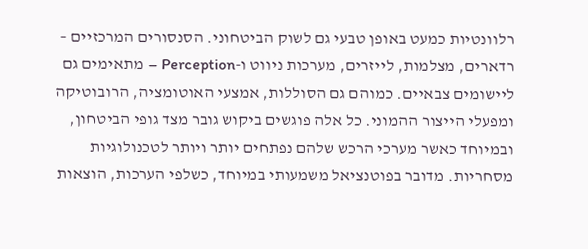רלוונטיות כמעט באופן טבעי גם לשוק הביטחוני. הסנסורים המרכזיים – רדארים, מצלמות, לייזרים, מערכות ניווט ו-Perception – מתאימים גם ליישומים צבאיים. כמוהם גם הסוללות, אמצעי האוטומציה, הרובוטיקה ומפעלי הייצור ההמוני. כל אלה פוגשים ביקוש גובר מצד גופי הביטחון, ובמיוחד כאשר מערכי הרכש שלהם נפתחים יותר ויותר לטכנולוגיות מסחריות. מדובר בפוטנציאל משמעותי במיוחד, כשלפי הערכות, הוצאות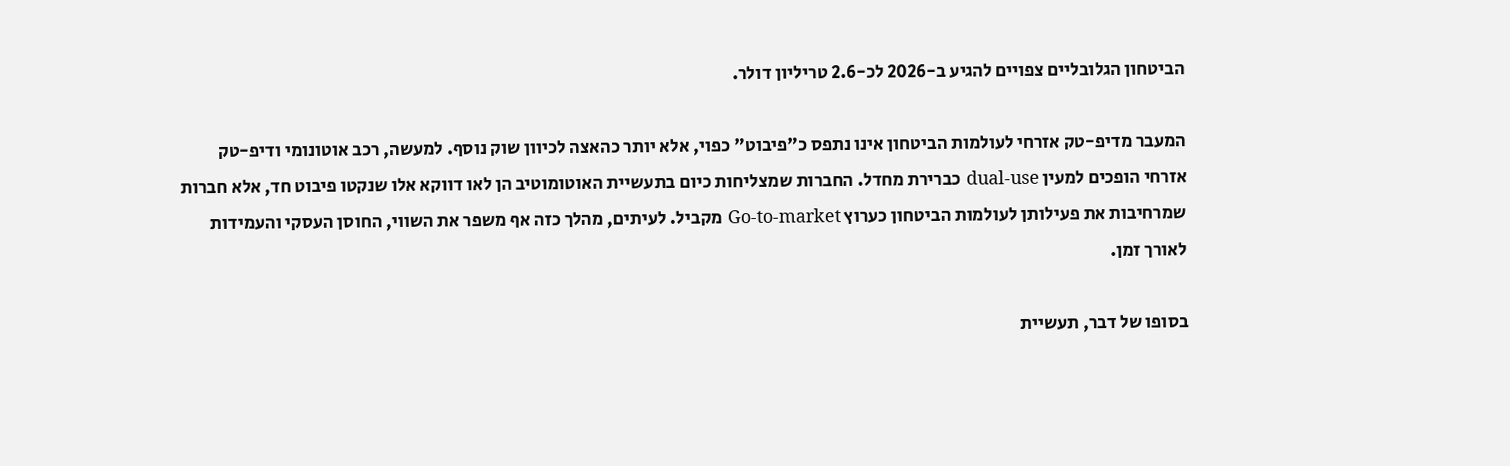הביטחון הגלובליים צפויים להגיע ב-2026 לכ-2.6 טריליון דולר.

המעבר מדיפ-טק אזרחי לעולמות הביטחון אינו נתפס כ"פיבוט" כפוי, אלא יותר כהאצה לכיוון שוק נוסף. למעשה, רכב אוטונומי ודיפ-טק אזרחי הופכים למעין dual-use כברירת מחדל. החברות שמצליחות כיום בתעשיית האוטומוטיב הן לאו דווקא אלו שנקטו פיבוט חד, אלא חברות שמרחיבות את פעילותן לעולמות הביטחון כערוץ Go-to-market מקביל. לעיתים, מהלך כזה אף משפר את השווי, החוסן העסקי והעמידות לאורך זמן.

בסופו של דבר, תעשיית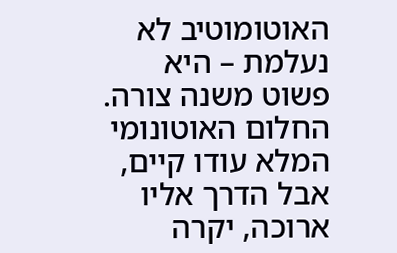האוטומוטיב לא נעלמת – היא פשוט משנה צורה. החלום האוטונומי המלא עודו קיים, אבל הדרך אליו ארוכה, יקרה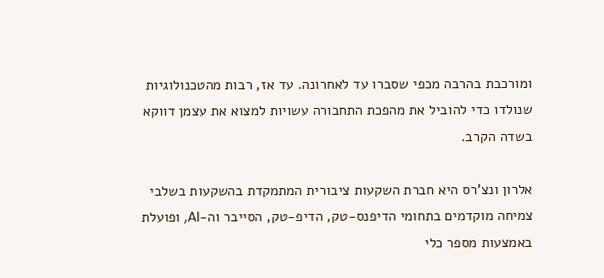ומורכבת בהרבה מכפי שסברו עד לאחרונה. עד אז, רבות מהטכנולוגיות שנולדו כדי להוביל את מהפכת התחבורה עשויות למצוא את עצמן דווקא בשדה הקרב.

אלרון ונצ'רס היא חברת השקעות ציבורית המתמקדת בהשקעות בשלבי צמיחה מוקדמים בתחומי הדיפנס-טק, הדיפ-טק, הסייבר וה-AI, ופועלת באמצעות מספר כלי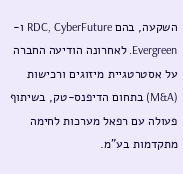השקעה, בהם RDC, CyberFuture ו-Evergreen. לאחרונה הודיעה החברה על אסטרטגיית מיזוגים ורכישות (M&A) בתחום הדיפנס-טק, בשיתוף פעולה עם רפאל מערכות לחימה מתקדמות בע"מ.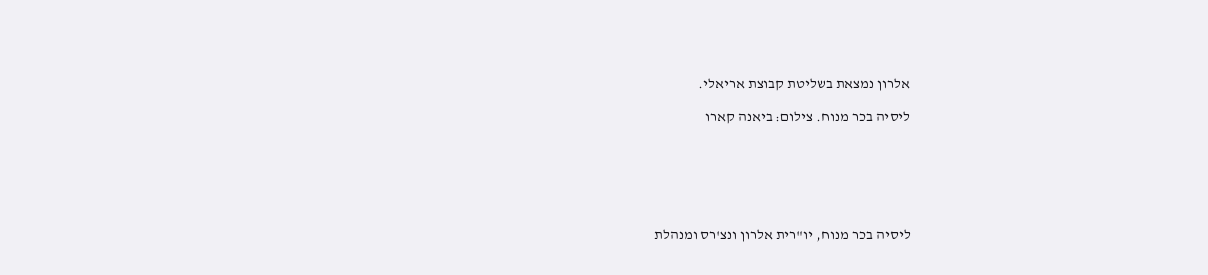אלרון נמצאת בשליטת קבוצת אריאלי.

ליסיה בכר מנוח. צילום: ביאנה קארו






ליסיה בכר מנוח, יו"רית אלרון ונצ'רס ומנהלת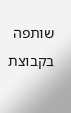שותפה בקבוצת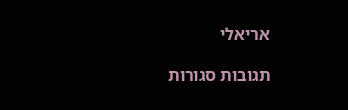אריאלי

תגובות סגורות